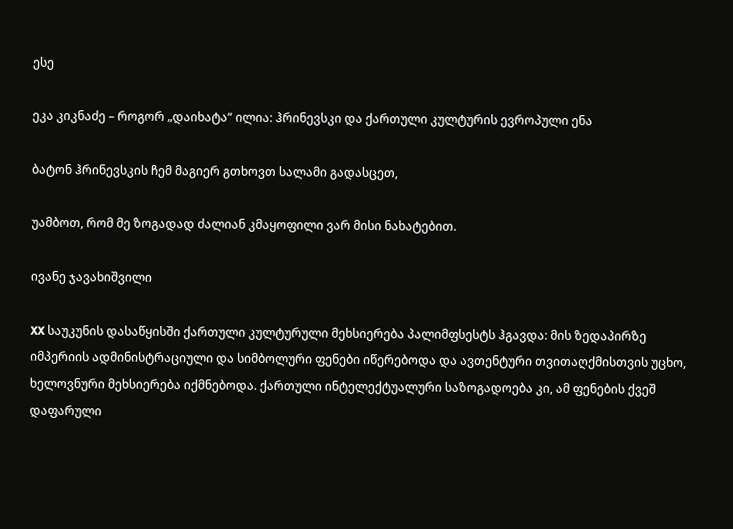ესე

ეკა კიკნაძე – როგორ „დაიხატა“ ილია: ჰრინევსკი და ქართული კულტურის ევროპული ენა

ბატონ ჰრინევსკის ჩემ მაგიერ გთხოვთ სალამი გადასცეთ,

უამბოთ, რომ მე ზოგადად ძალიან კმაყოფილი ვარ მისი ნახატებით.

ივანე ჯავახიშვილი

XX საუკუნის დასაწყისში ქართული კულტურული მეხსიერება პალიმფსესტს ჰგავდა: მის ზედაპირზე იმპერიის ადმინისტრაციული და სიმბოლური ფენები იწერებოდა და ავთენტური თვითაღქმისთვის უცხო, ხელოვნური მეხსიერება იქმნებოდა. ქართული ინტელექტუალური საზოგადოება კი, ამ ფენების ქვეშ დაფარული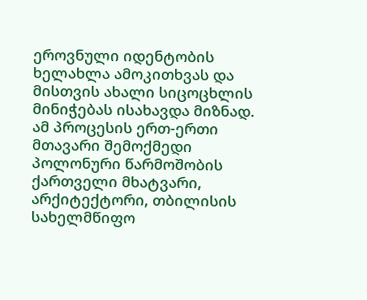ეროვნული იდენტობის ხელახლა ამოკითხვას და მისთვის ახალი სიცოცხლის მინიჭებას ისახავდა მიზნად. ამ პროცესის ერთ-ერთი მთავარი შემოქმედი პოლონური წარმოშობის ქართველი მხატვარი, არქიტექტორი, თბილისის სახელმწიფო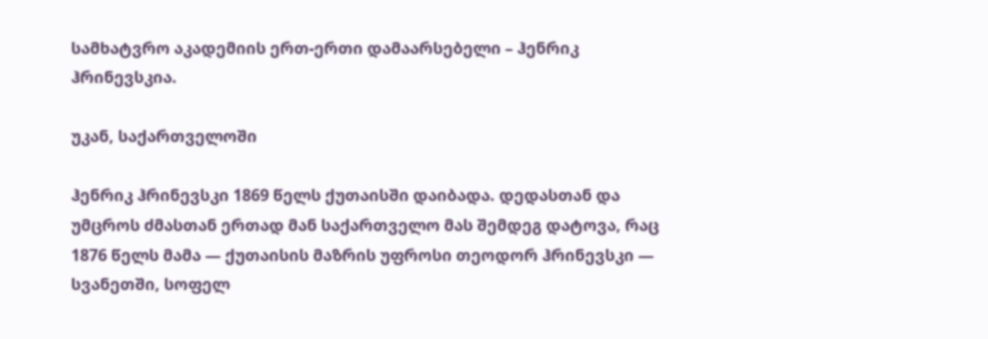სამხატვრო აკადემიის ერთ-ერთი დამაარსებელი – ჰენრიკ ჰრინევსკია.

უკან, საქართველოში

ჰენრიკ ჰრინევსკი 1869 წელს ქუთაისში დაიბადა. დედასთან და უმცროს ძმასთან ერთად მან საქართველო მას შემდეგ დატოვა, რაც 1876 წელს მამა — ქუთაისის მაზრის უფროსი თეოდორ ჰრინევსკი — სვანეთში, სოფელ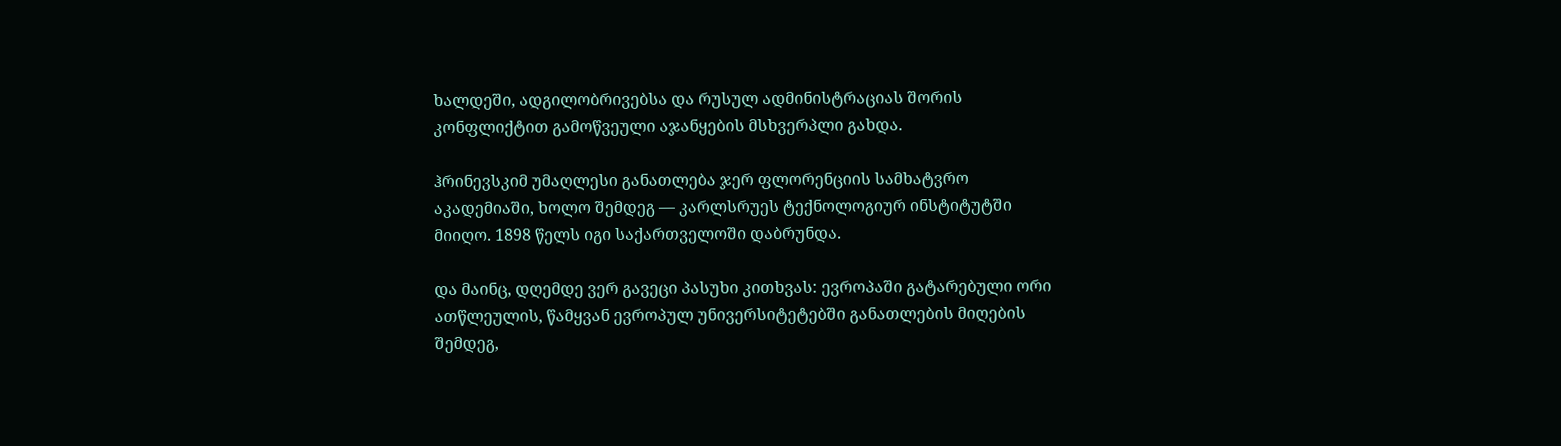ხალდეში, ადგილობრივებსა და რუსულ ადმინისტრაციას შორის კონფლიქტით გამოწვეული აჯანყების მსხვერპლი გახდა.

ჰრინევსკიმ უმაღლესი განათლება ჯერ ფლორენციის სამხატვრო აკადემიაში, ხოლო შემდეგ — კარლსრუეს ტექნოლოგიურ ინსტიტუტში მიიღო. 1898 წელს იგი საქართველოში დაბრუნდა.

და მაინც, დღემდე ვერ გავეცი პასუხი კითხვას: ევროპაში გატარებული ორი ათწლეულის, წამყვან ევროპულ უნივერსიტეტებში განათლების მიღების შემდეგ,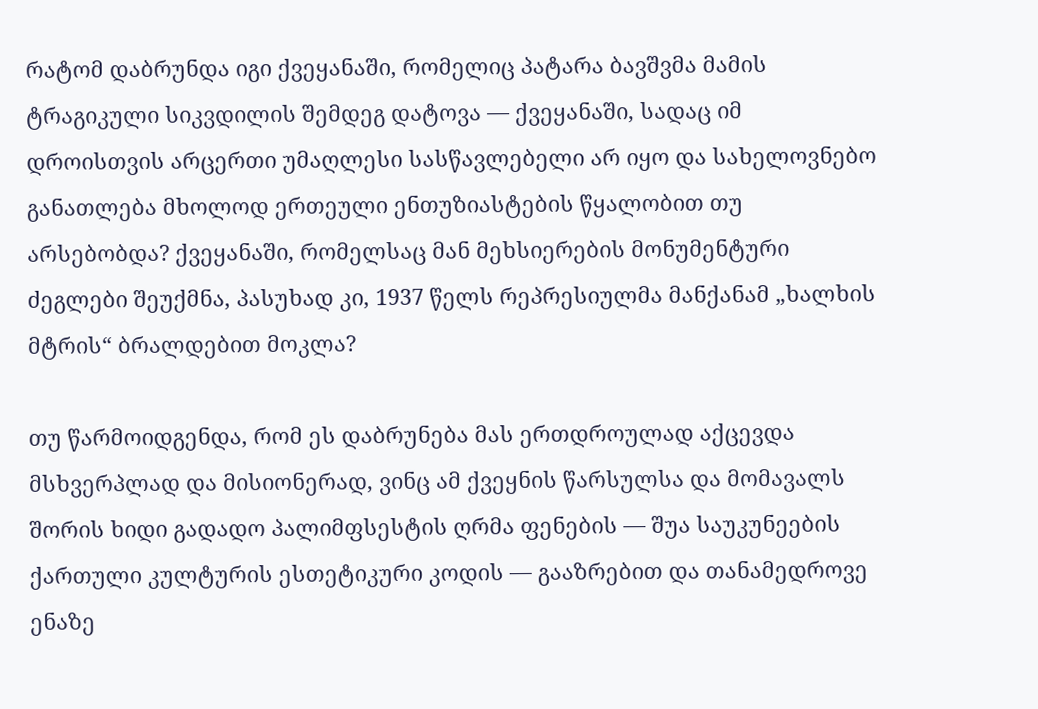რატომ დაბრუნდა იგი ქვეყანაში, რომელიც პატარა ბავშვმა მამის ტრაგიკული სიკვდილის შემდეგ დატოვა — ქვეყანაში, სადაც იმ დროისთვის არცერთი უმაღლესი სასწავლებელი არ იყო და სახელოვნებო განათლება მხოლოდ ერთეული ენთუზიასტების წყალობით თუ არსებობდა? ქვეყანაში, რომელსაც მან მეხსიერების მონუმენტური ძეგლები შეუქმნა, პასუხად კი, 1937 წელს რეპრესიულმა მანქანამ „ხალხის მტრის“ ბრალდებით მოკლა?

თუ წარმოიდგენდა, რომ ეს დაბრუნება მას ერთდროულად აქცევდა მსხვერპლად და მისიონერად, ვინც ამ ქვეყნის წარსულსა და მომავალს შორის ხიდი გადადო პალიმფსესტის ღრმა ფენების — შუა საუკუნეების ქართული კულტურის ესთეტიკური კოდის — გააზრებით და თანამედროვე ენაზე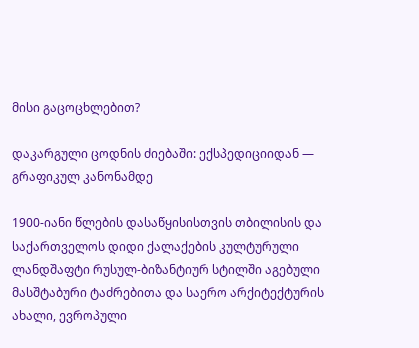მისი გაცოცხლებით?

დაკარგული ცოდნის ძიებაში: ექსპედიციიდან — გრაფიკულ კანონამდე

1900-იანი წლების დასაწყისისთვის თბილისის და საქართველოს დიდი ქალაქების კულტურული ლანდშაფტი რუსულ-ბიზანტიურ სტილში აგებული მასშტაბური ტაძრებითა და საერო არქიტექტურის ახალი, ევროპული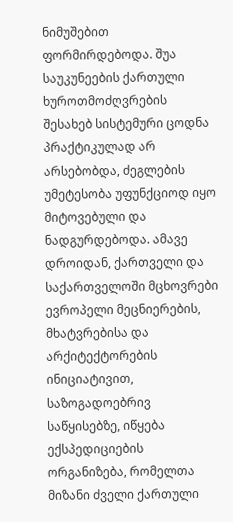ნიმუშებით ფორმირდებოდა. შუა საუკუნეების ქართული ხუროთმოძღვრების შესახებ სისტემური ცოდნა პრაქტიკულად არ არსებობდა, ძეგლების უმეტესობა უფუნქციოდ იყო მიტოვებული და ნადგურდებოდა. ამავე დროიდან, ქართველი და საქართველოში მცხოვრები ევროპელი მეცნიერების, მხატვრებისა და არქიტექტორების ინიციატივით, საზოგადოებრივ საწყისებზე, იწყება ექსპედიციების ორგანიზება, რომელთა მიზანი ძველი ქართული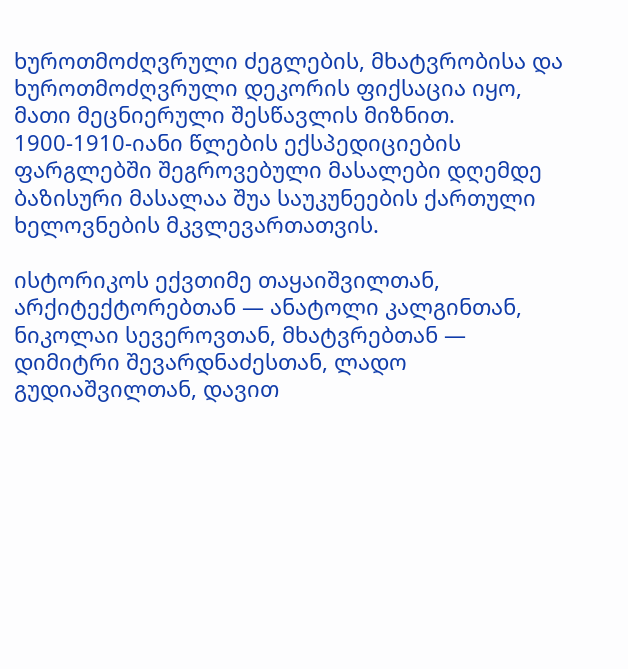ხუროთმოძღვრული ძეგლების, მხატვრობისა და ხუროთმოძღვრული დეკორის ფიქსაცია იყო, მათი მეცნიერული შესწავლის მიზნით. 1900-1910-იანი წლების ექსპედიციების ფარგლებში შეგროვებული მასალები დღემდე ბაზისური მასალაა შუა საუკუნეების ქართული ხელოვნების მკვლევართათვის.

ისტორიკოს ექვთიმე თაყაიშვილთან, არქიტექტორებთან — ანატოლი კალგინთან, ნიკოლაი სევეროვთან, მხატვრებთან — დიმიტრი შევარდნაძესთან, ლადო გუდიაშვილთან, დავით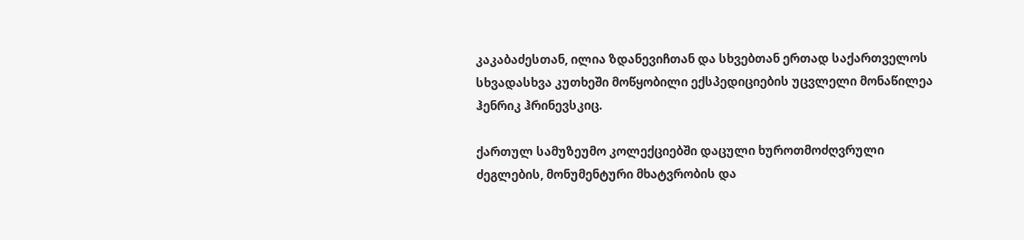კაკაბაძესთან, ილია ზდანევიჩთან და სხვებთან ერთად საქართველოს სხვადასხვა კუთხეში მოწყობილი ექსპედიციების უცვლელი მონაწილეა ჰენრიკ ჰრინევსკიც.

ქართულ სამუზეუმო კოლექციებში დაცული ხუროთმოძღვრული ძეგლების, მონუმენტური მხატვრობის და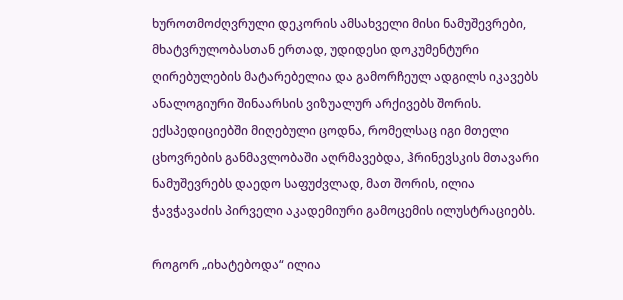ხუროთმოძღვრული დეკორის ამსახველი მისი ნამუშევრები, მხატვრულობასთან ერთად, უდიდესი დოკუმენტური ღირებულების მატარებელია და გამორჩეულ ადგილს იკავებს ანალოგიური შინაარსის ვიზუალურ არქივებს შორის. ექსპედიციებში მიღებული ცოდნა, რომელსაც იგი მთელი ცხოვრების განმავლობაში აღრმავებდა, ჰრინევსკის მთავარი ნამუშევრებს დაედო საფუძვლად, მათ შორის, ილია ჭავჭავაძის პირველი აკადემიური გამოცემის ილუსტრაციებს.

როგორ „იხატებოდა“ ილია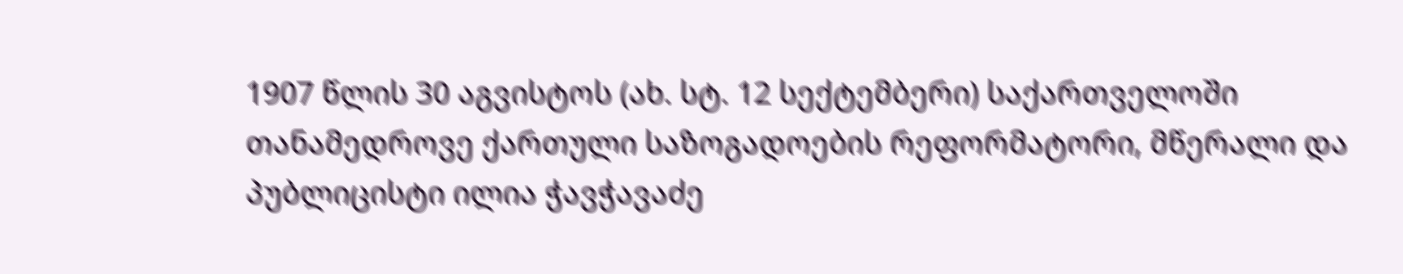1907 წლის 30 აგვისტოს (ახ. სტ. 12 სექტემბერი) საქართველოში თანამედროვე ქართული საზოგადოების რეფორმატორი, მწერალი და პუბლიცისტი ილია ჭავჭავაძე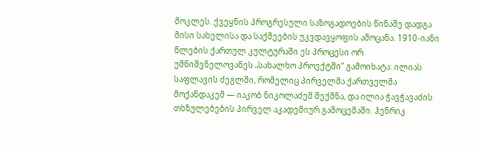მოკლეს. ქვეყნის პროგრესული საზოგადოების წინაშე დადგა მისი სახელისა და საქმეების უკვდავყოფის ამოცანა. 1910-იანი წლების ქართულ კულტურაში ეს პროცესი ორ უმნიშვნელოვანეს „სახალხო პროექტში“ გამოიხატა: ილიას საფლავის ძეგლში, რომელიც პირველმა ქართველმა მოქანდაკემ — იაკობ ნიკოლაძემ შექმნა, და ილია ჭავჭავაძის თხზულებების პირველ აკადემიურ გამოცემაში. ჰენრიკ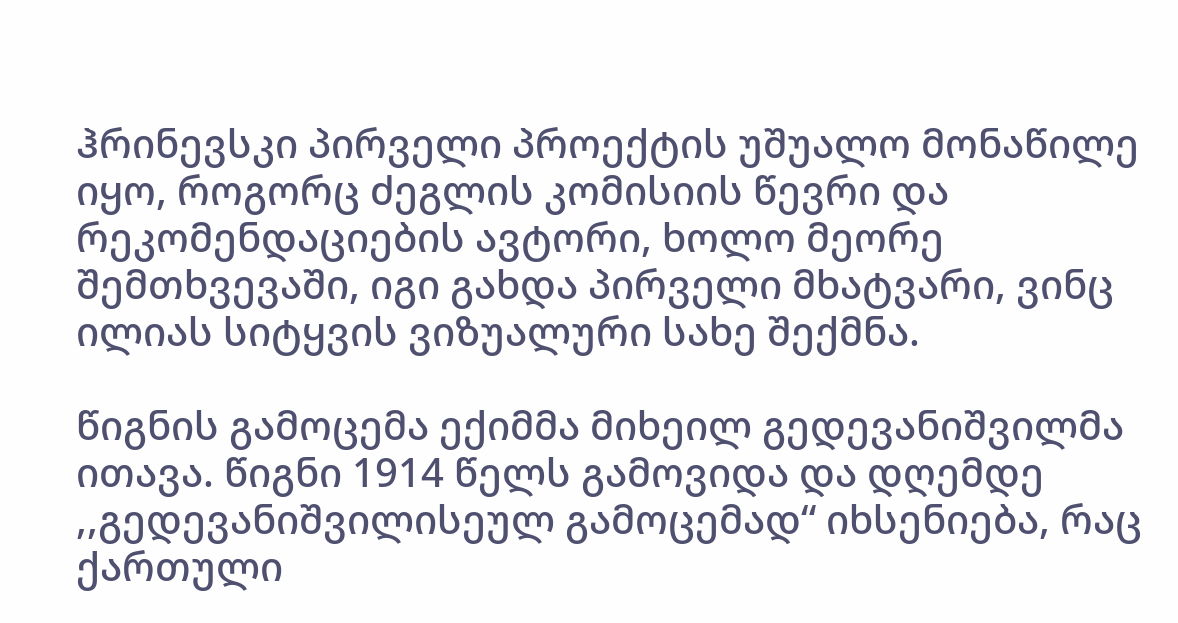ჰრინევსკი პირველი პროექტის უშუალო მონაწილე იყო, როგორც ძეგლის კომისიის წევრი და რეკომენდაციების ავტორი, ხოლო მეორე შემთხვევაში, იგი გახდა პირველი მხატვარი, ვინც ილიას სიტყვის ვიზუალური სახე შექმნა.

წიგნის გამოცემა ექიმმა მიხეილ გედევანიშვილმა ითავა. წიგნი 1914 წელს გამოვიდა და დღემდე ,,გედევანიშვილისეულ გამოცემად“ იხსენიება, რაც ქართული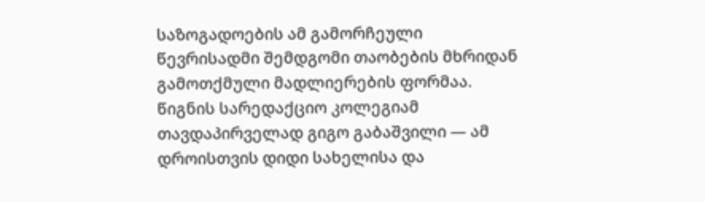საზოგადოების ამ გამორჩეული წევრისადმი შემდგომი თაობების მხრიდან გამოთქმული მადლიერების ფორმაა. წიგნის სარედაქციო კოლეგიამ თავდაპირველად გიგო გაბაშვილი — ამ დროისთვის დიდი სახელისა და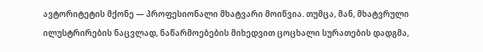ავტორიტეტის მქონე — პროფესიონალი მხატვარი მოიწვია. თუმცა, მან, მხატვრული ილუსტრირების ნაცვლად, ნაწარმოებების მიხედვით ცოცხალი სურათების დადგმა,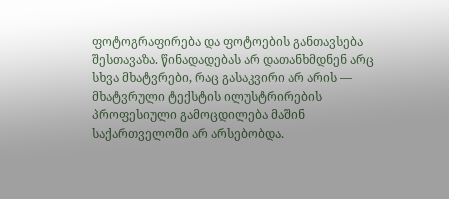ფოტოგრაფირება და ფოტოების განთავსება შესთავაზა. წინადადებას არ დათანხმდნენ არც სხვა მხატვრები, რაც გასაკვირი არ არის — მხატვრული ტექსტის ილუსტრირების პროფესიული გამოცდილება მაშინ საქართველოში არ არსებობდა.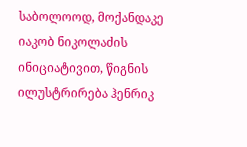საბოლოოდ, მოქანდაკე იაკობ ნიკოლაძის ინიციატივით, წიგნის ილუსტრირება ჰენრიკ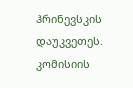ჰრინევსკის დაუკვეთეს. კომისიის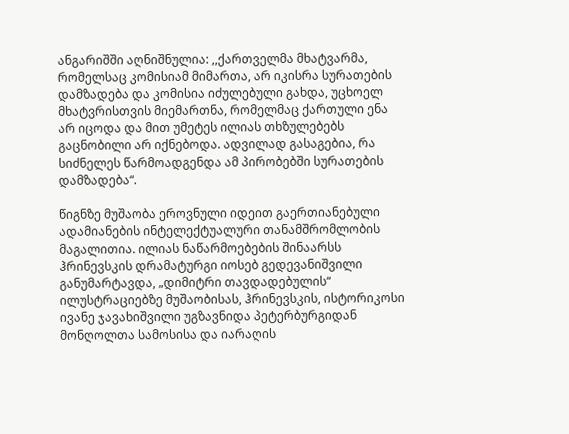ანგარიშში აღნიშნულია: ,,ქართველმა მხატვარმა, რომელსაც კომისიამ მიმართა, არ იკისრა სურათების დამზადება და კომისია იძულებული გახდა, უცხოელ მხატვრისთვის მიემართნა, რომელმაც ქართული ენა არ იცოდა და მით უმეტეს ილიას თხზულებებს გაცნობილი არ იქნებოდა. ადვილად გასაგებია, რა სიძნელეს წარმოადგენდა ამ პირობებში სურათების დამზადება“.

წიგნზე მუშაობა ეროვნული იდეით გაერთიანებული ადამიანების ინტელექტუალური თანამშრომლობის მაგალითია. ილიას ნაწარმოებების შინაარსს ჰრინევსკის დრამატურგი იოსებ გედევანიშვილი განუმარტავდა, „დიმიტრი თავდადებულის“ ილუსტრაციებზე მუშაობისას, ჰრინევსკის, ისტორიკოსი ივანე ჯავახიშვილი უგზავნიდა პეტერბურგიდან მონღოლთა სამოსისა და იარაღის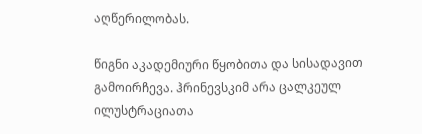აღწერილობას.

წიგნი აკადემიური წყობითა და სისადავით გამოირჩევა. ჰრინევსკიმ არა ცალკეულ ილუსტრაციათა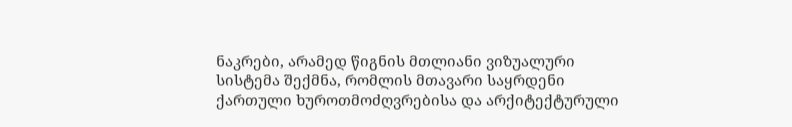ნაკრები, არამედ წიგნის მთლიანი ვიზუალური სისტემა შექმნა, რომლის მთავარი საყრდენი ქართული ხუროთმოძღვრებისა და არქიტექტურული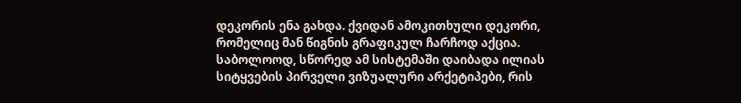დეკორის ენა გახდა. ქვიდან ამოკითხული დეკორი, რომელიც მან წიგნის გრაფიკულ ჩარჩოდ აქცია. საბოლოოდ, სწორედ ამ სისტემაში დაიბადა ილიას სიტყვების პირველი ვიზუალური არქეტიპები, რის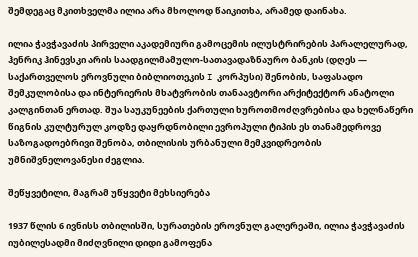შემდეგაც მკითხველმა ილია არა მხოლოდ წაიკითხა, არამედ დაინახა.

ილია ჭავჭავაძის პირველი აკადემიური გამოცემის ილუსტრირების პარალელურად, ჰენრიკ ჰინევსკი არის საადგილმამულო-სათავადაზნაურო ბანკის (დღეს — საქართველოს ეროვნული ბიბლიოთეკის I კორპუსი) შენობის, საფასადო შემკულობისა და ინტერიერის მხატვრობის თანაავტორი არქიტექტორ ანატოლი კალგინთან ერთად. შუა საუკუნეების ქართული ხუროთმოძღვრებისა და ხელნაწერი წიგნის კულტურულ კოდზე დაყრდნობილი ევროპული ტიპის ეს თანამედროვე საზოგადოებრივი შენობა, თბილისის ურბანული მემკვიდრეობის უმნიშვნელოვანესი ძეგლია.

შეწყვეტილი, მაგრამ უწყვეტი მეხსიერება

1937 წლის 6 ივნისს თბილისში, სურათების ეროვნულ გალერეაში, ილია ჭავჭავაძის იუბილესადმი მიძღვნილი დიდი გამოფენა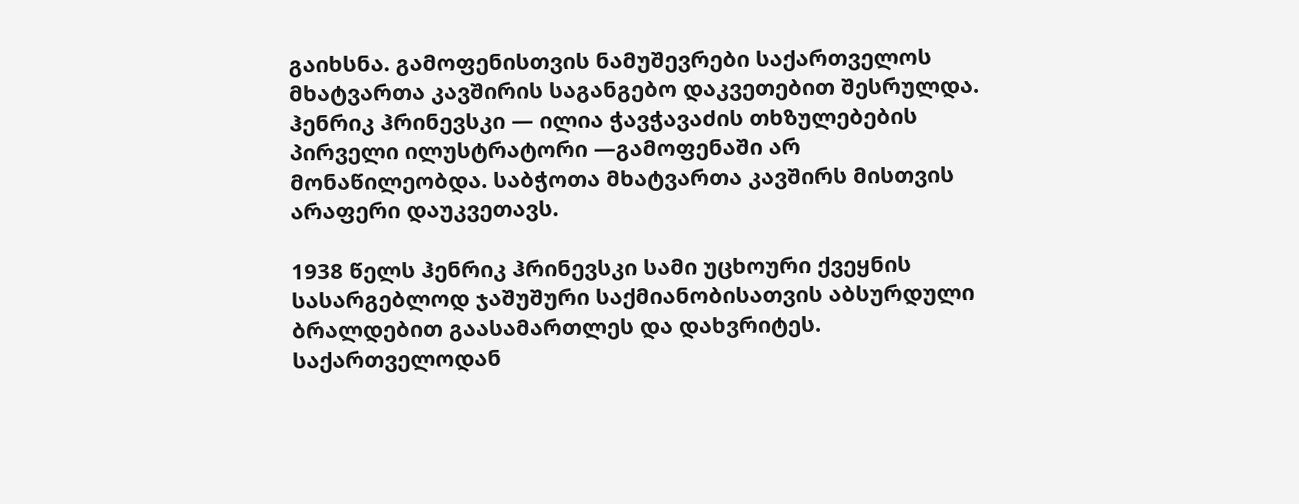გაიხსნა. გამოფენისთვის ნამუშევრები საქართველოს მხატვართა კავშირის საგანგებო დაკვეთებით შესრულდა. ჰენრიკ ჰრინევსკი — ილია ჭავჭავაძის თხზულებების პირველი ილუსტრატორი —გამოფენაში არ მონაწილეობდა. საბჭოთა მხატვართა კავშირს მისთვის არაფერი დაუკვეთავს.

1938 წელს ჰენრიკ ჰრინევსკი სამი უცხოური ქვეყნის სასარგებლოდ ჯაშუშური საქმიანობისათვის აბსურდული ბრალდებით გაასამართლეს და დახვრიტეს. საქართველოდან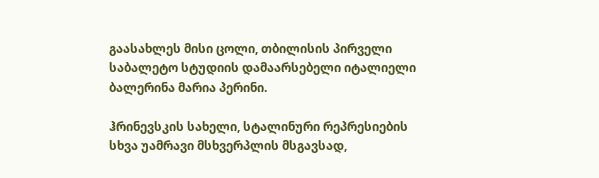გაასახლეს მისი ცოლი, თბილისის პირველი საბალეტო სტუდიის დამაარსებელი იტალიელი ბალერინა მარია პერინი.

ჰრინევსკის სახელი, სტალინური რეპრესიების სხვა უამრავი მსხვერპლის მსგავსად,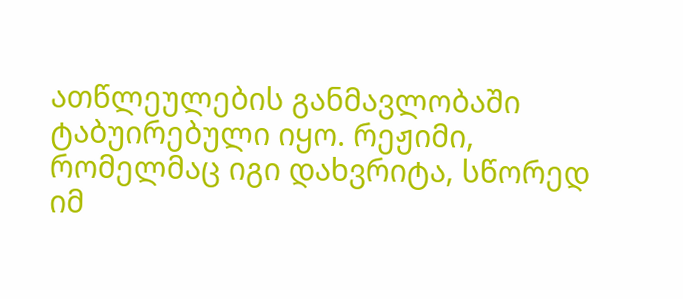ათწლეულების განმავლობაში ტაბუირებული იყო. რეჟიმი, რომელმაც იგი დახვრიტა, სწორედ იმ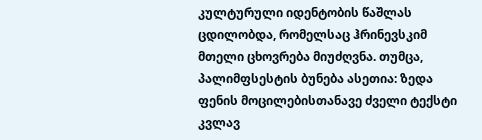კულტურული იდენტობის წაშლას ცდილობდა, რომელსაც ჰრინევსკიმ მთელი ცხოვრება მიუძღვნა. თუმცა, პალიმფსესტის ბუნება ასეთია: ზედა ფენის მოცილებისთანავე ძველი ტექსტი კვლავ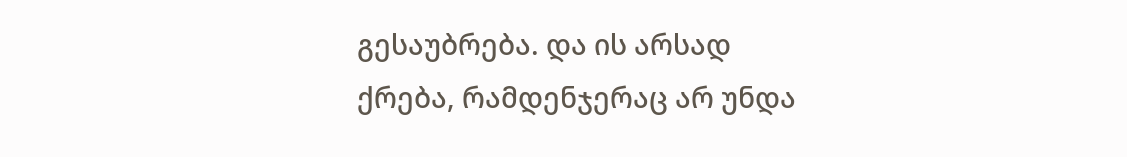გესაუბრება. და ის არსად ქრება, რამდენჯერაც არ უნდა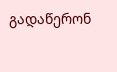გადაწერონ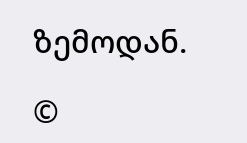ზემოდან.

©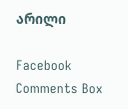არილი

Facebook Comments Box